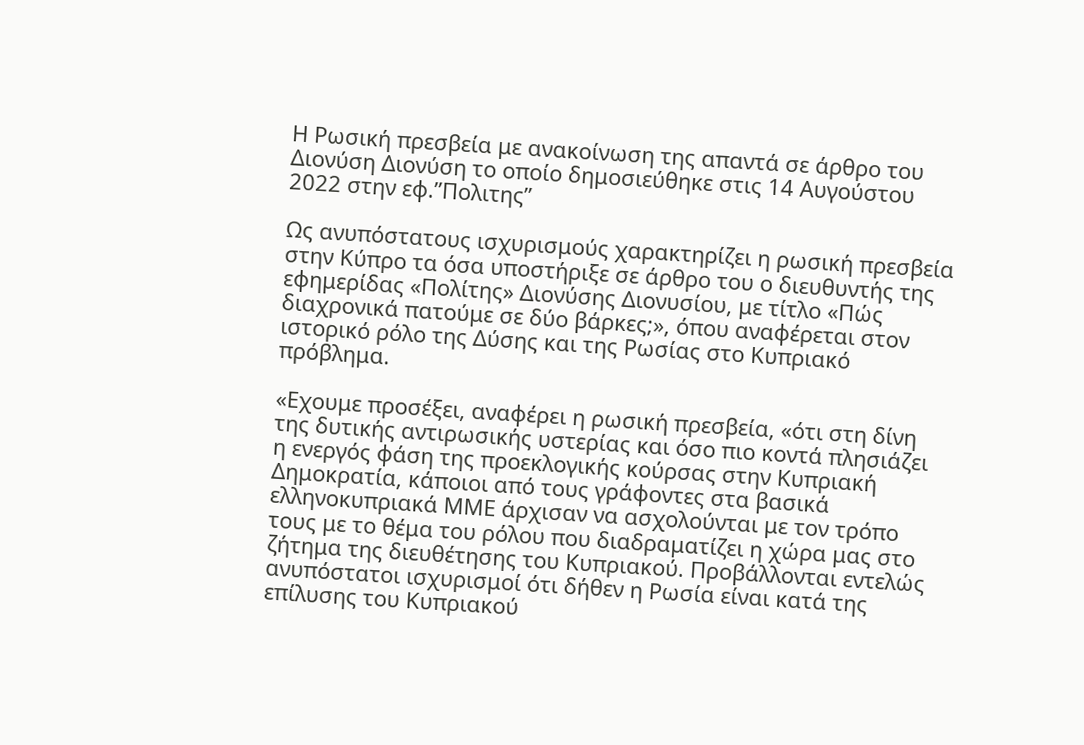Η Ρωσική πρεσβεία με ανακοίνωση της απαντά σε άρθρο του Διονύση Διονύση το οποίο δημοσιεύθηκε στις 14 Αυγούστου 2022 στην εφ.”Πολιτης”

Ως ανυπόστατους ισχυρισμούς χαρακτηρίζει η ρωσική πρεσβεία στην Κύπρο τα όσα υποστήριξε σε άρθρο του ο διευθυντής της εφημερίδας «Πολίτης» Διονύσης Διονυσίου, με τίτλο «Πώς διαχρονικά πατούμε σε δύο βάρκες;», όπου αναφέρεται στον ιστορικό ρόλο της Δύσης και της Ρωσίας στο Κυπριακό πρόβλημα.

«Εχουμε προσέξει, αναφέρει η ρωσική πρεσβεία, «ότι στη δίνη της δυτικής αντιρωσικής υστερίας και όσο πιο κοντά πλησιάζει η ενεργός φάση της προεκλογικής κούρσας στην Κυπριακή Δημοκρατία, κάποιοι από τους γράφοντες στα βασικά ελληνοκυπριακά ΜΜΕ άρχισαν να ασχολούνται με τον τρόπο τους με το θέμα του ρόλου που διαδραματίζει η χώρα μας στο ζήτημα της διευθέτησης του Κυπριακού. Προβάλλονται εντελώς ανυπόστατοι ισχυρισμοί ότι δήθεν η Ρωσία είναι κατά της επίλυσης του Κυπριακού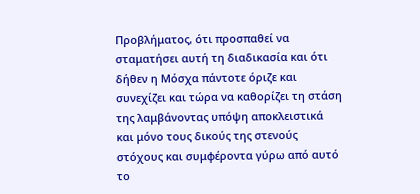Προβλήματος, ότι προσπαθεί να σταματήσει αυτή τη διαδικασία και ότι δήθεν η Μόσχα πάντοτε όριζε και συνεχίζει και τώρα να καθορίζει τη στάση της λαμβάνοντας υπόψη αποκλειστικά και μόνο τους δικούς της στενούς στόχους και συμφέροντα γύρω από αυτό το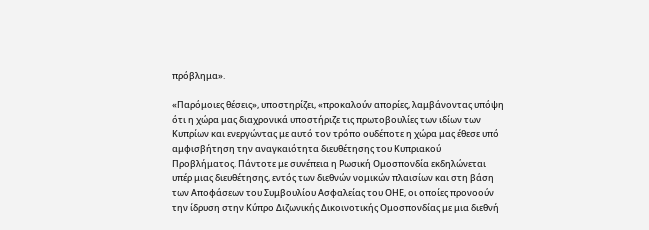πρόβλημα».

«Παρόμοιες θέσεις», υποστηρίζει, «προκαλούν απορίες, λαμβάνοντας υπόψη ότι η χώρα μας διαχρονικά υποστήριζε τις πρωτοβουλίες των ιδίων των Κυπρίων και ενεργώντας με αυτό τον τρόπο ουδέποτε η χώρα μας έθεσε υπό αμφισβήτηση την αναγκαιότητα διευθέτησης του Κυπριακού Προβλήματος. Πάντοτε με συνέπεια η Ρωσική Ομοσπονδία εκδηλώνεται υπέρ μιας διευθέτησης, εντός των διεθνών νομικών πλαισίων και στη βάση των Αποφάσεων του Συμβουλίου Ασφαλείας του ΟΗΕ, οι οποίες προνοούν την ίδρυση στην Κύπρο Διζωνικής Δικοινοτικής Ομοσπονδίας με μια διεθνή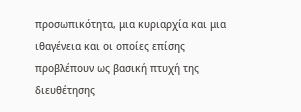προσωπικότητα, μια κυριαρχία και μια ιθαγένεια και οι οποίες επίσης προβλέπουν ως βασική πτυχή της διευθέτησης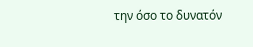την όσο το δυνατόν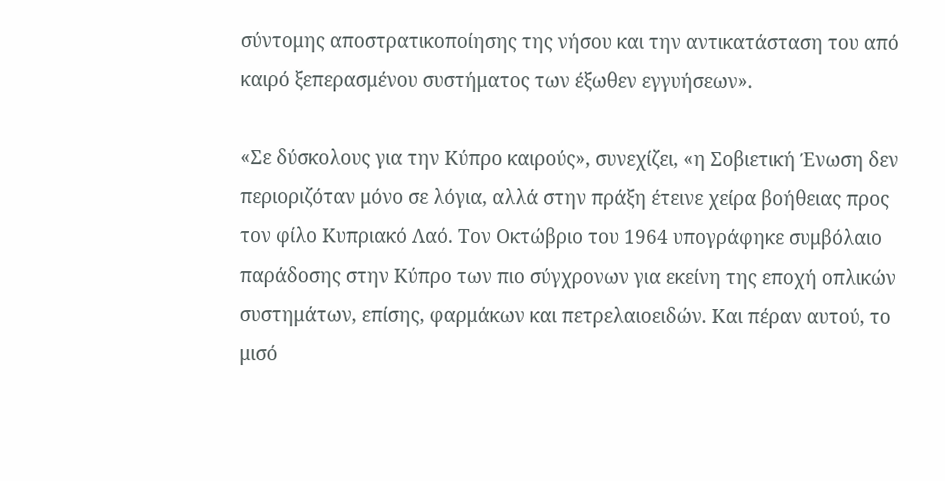σύντομης αποστρατικοποίησης της νήσου και την αντικατάσταση του από καιρό ξεπερασμένου συστήματος των έξωθεν εγγυήσεων».

«Σε δύσκολους για την Κύπρο καιρούς», συνεχίζει, «η Σοβιετική Ένωση δεν περιοριζόταν μόνο σε λόγια, αλλά στην πράξη έτεινε χείρα βοήθειας προς τον φίλο Κυπριακό Λαό. Τον Οκτώβριο του 1964 υπογράφηκε συμβόλαιο παράδοσης στην Κύπρο των πιο σύγχρονων για εκείνη της εποχή οπλικών συστημάτων, επίσης, φαρμάκων και πετρελαιοειδών. Και πέραν αυτού, το μισό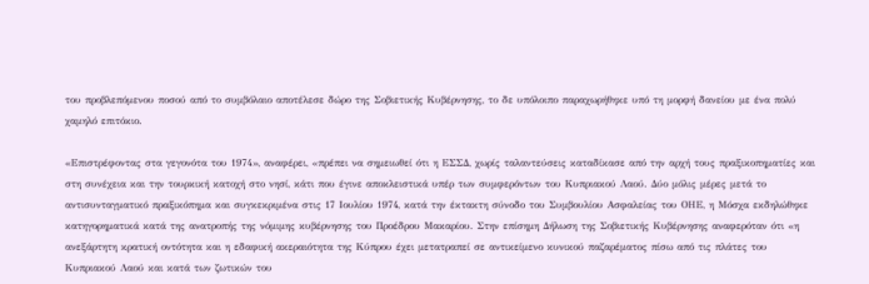του προβλεπόμενου ποσού από το συμβόλαιο αποτέλεσε δώρο της Σοβιετικής Κυβέρνησης, το δε υπόλοιπο παραχωρήθηκε υπό τη μορφή δανείου με ένα πολύ χαμηλό επιτόκιο.

«Επιστρέφοντας στα γεγονότα του 1974», αναφέρει, «πρέπει να σημειωθεί ότι η ΕΣΣΔ, χωρίς ταλαντεύσεις καταδίκασε από την αρχή τους πραξικοπηματίες και στη συνέχεια και την τουρκική κατοχή στο νησί, κάτι που έγινε αποκλειστικά υπέρ των συμφερόντων του Κυπριακού Λαού. Δύο μόλις μέρες μετά το αντισυνταγματικό πραξικόπημα και συγκεκριμένα στις 17 Ιουλίου 1974, κατά την έκτακτη σύνοδο του Συμβουλίου Ασφαλείας του ΟΗΕ, η Μόσχα εκδηλώθηκε κατηγορηματικά κατά της ανατροπής της νόμιμης κυβέρνησης του Προέδρου Μακαρίου. Στην επίσημη Δήλωση της Σοβιετικής Κυβέρνησης αναφερόταν ότι «η ανεξάρτητη κρατική οντότητα και η εδαφική ακεραιότητα της Κύπρου έχει μετατραπεί σε αντικείμενο κυνικού παζαρέματος πίσω από τις πλάτες του Κυπριακού Λαού και κατά των ζωτικών του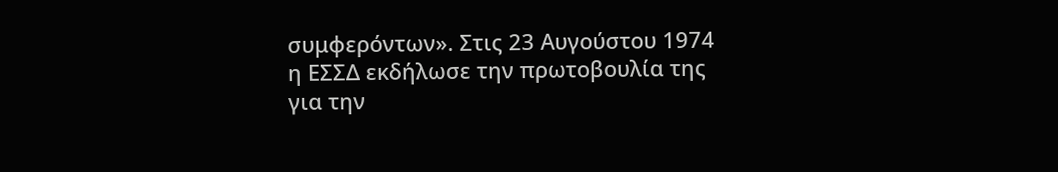συμφερόντων». Στις 23 Αυγούστου 1974 η ΕΣΣΔ εκδήλωσε την πρωτοβουλία της για την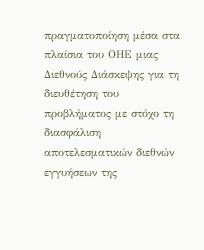πραγματοποίηση μέσα στα πλαίσια του ΟΗΕ μιας Διεθνούς Διάσκεψης για τη διευθέτηση του προβλήματος με στόχο τη διασφάλιση αποτελεσματικών διεθνών εγγυήσεων της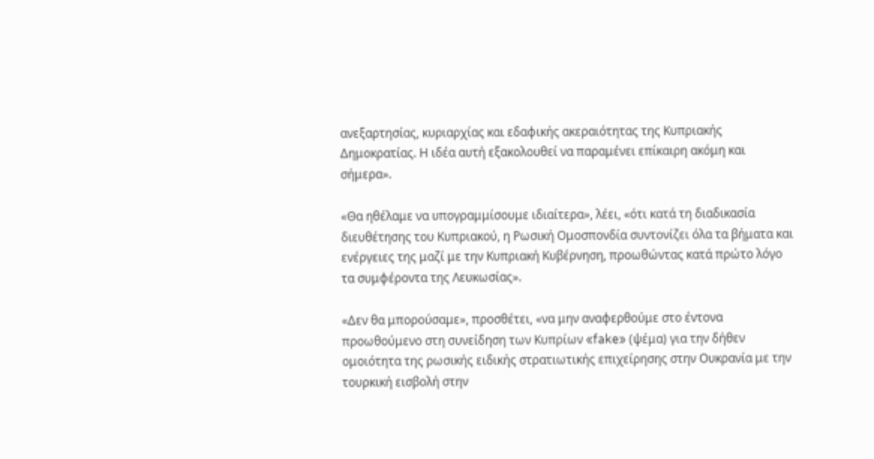ανεξαρτησίας, κυριαρχίας και εδαφικής ακεραιότητας της Κυπριακής Δημοκρατίας. Η ιδέα αυτή εξακολουθεί να παραμένει επίκαιρη ακόμη και σήμερα».

«Θα ηθέλαμε να υπογραμμίσουμε ιδιαίτερα», λέει, «ότι κατά τη διαδικασία διευθέτησης του Κυπριακού, η Ρωσική Ομοσπονδία συντονίζει όλα τα βήματα και ενέργειες της μαζί με την Κυπριακή Κυβέρνηση, προωθώντας κατά πρώτο λόγο τα συμφέροντα της Λευκωσίας».

«Δεν θα μπορούσαμε», προσθέτει, «να μην αναφερθούμε στο έντονα προωθούμενο στη συνείδηση των Κυπρίων «fake» (ψέμα) για την δήθεν ομοιότητα της ρωσικής ειδικής στρατιωτικής επιχείρησης στην Ουκρανία με την τουρκική εισβολή στην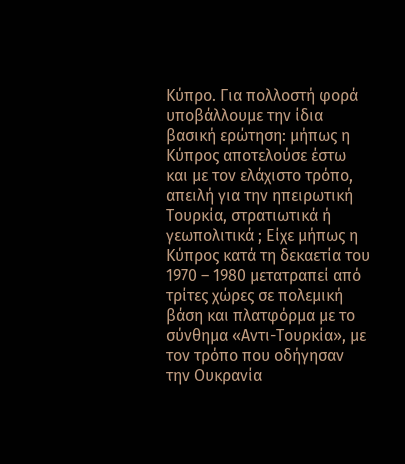Κύπρο. Για πολλοστή φορά υποβάλλουμε την ίδια βασική ερώτηση: μήπως η Κύπρος αποτελούσε έστω και με τον ελάχιστο τρόπο, απειλή για την ηπειρωτική Τουρκία, στρατιωτικά ή γεωπολιτικά ; Είχε μήπως η Κύπρος κατά τη δεκαετία του 1970 – 1980 μετατραπεί από τρίτες χώρες σε πολεμική βάση και πλατφόρμα με το σύνθημα «Αντι-Τουρκία», με τον τρόπο που οδήγησαν την Ουκρανία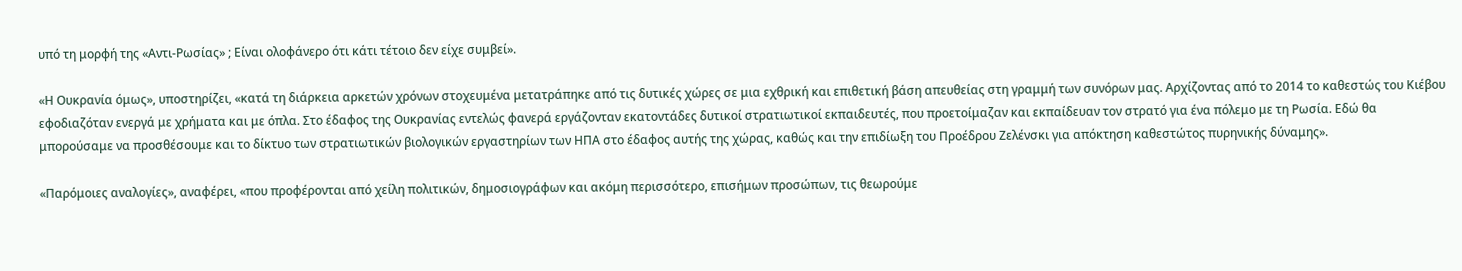υπό τη μορφή της «Αντι-Ρωσίας» ; Είναι ολοφάνερο ότι κάτι τέτοιο δεν είχε συμβεί».

«Η Ουκρανία όμως», υποστηρίζει, «κατά τη διάρκεια αρκετών χρόνων στοχευμένα μετατράπηκε από τις δυτικές χώρες σε μια εχθρική και επιθετική βάση απευθείας στη γραμμή των συνόρων μας. Αρχίζοντας από το 2014 το καθεστώς του Κιέβου εφοδιαζόταν ενεργά με χρήματα και με όπλα. Στο έδαφος της Ουκρανίας εντελώς φανερά εργάζονταν εκατοντάδες δυτικοί στρατιωτικοί εκπαιδευτές, που προετοίμαζαν και εκπαίδευαν τον στρατό για ένα πόλεμο με τη Ρωσία. Εδώ θα μπορούσαμε να προσθέσουμε και το δίκτυο των στρατιωτικών βιολογικών εργαστηρίων των ΗΠΑ στο έδαφος αυτής της χώρας, καθώς και την επιδίωξη του Προέδρου Ζελένσκι για απόκτηση καθεστώτος πυρηνικής δύναμης».

«Παρόμοιες αναλογίες», αναφέρει, «που προφέρονται από χείλη πολιτικών, δημοσιογράφων και ακόμη περισσότερο, επισήμων προσώπων, τις θεωρούμε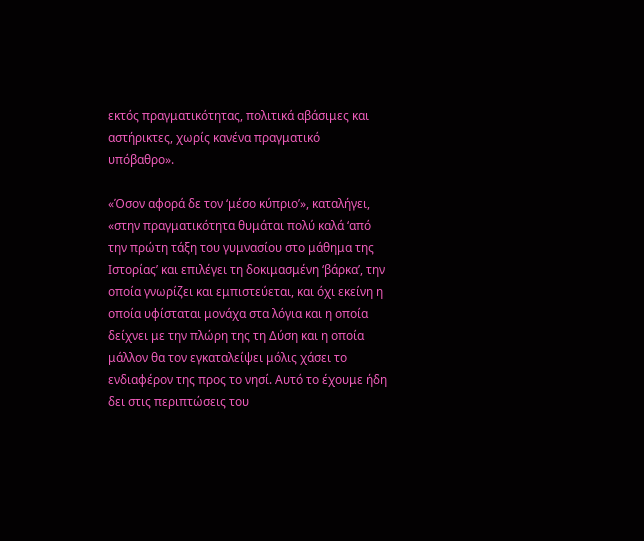εκτός πραγματικότητας, πολιτικά αβάσιμες και αστήρικτες, χωρίς κανένα πραγματικό υπόβαθρο».

«Όσον αφορά δε τον ‘μέσο κύπριο’», καταλήγει, «στην πραγματικότητα θυμάται πολύ καλά ‘από την πρώτη τάξη του γυμνασίου στο μάθημα της Ιστορίας’ και επιλέγει τη δοκιμασμένη ‘βάρκα’, την οποία γνωρίζει και εμπιστεύεται, και όχι εκείνη η οποία υφίσταται μονάχα στα λόγια και η οποία δείχνει με την πλώρη της τη Δύση και η οποία μάλλον θα τον εγκαταλείψει μόλις χάσει το ενδιαφέρον της προς το νησί. Αυτό το έχουμε ήδη δει στις περιπτώσεις του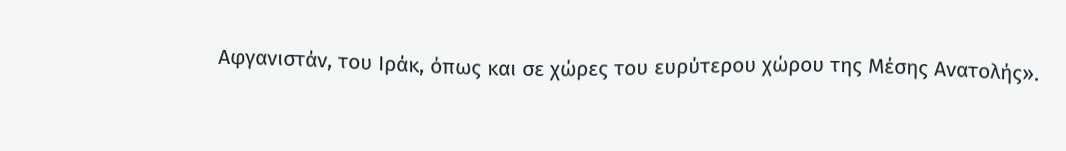Αφγανιστάν, του Ιράκ, όπως και σε χώρες του ευρύτερου χώρου της Μέσης Ανατολής».